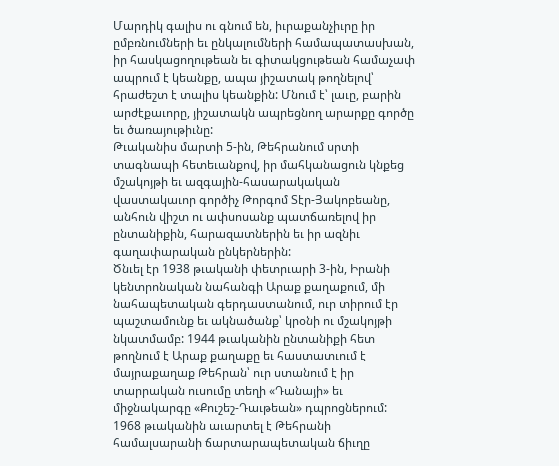Մարդիկ գալիս ու գնում են, իւրաքանչիւրը իր ըմբռնումների եւ ընկալումների համապատասխան, իր հասկացողութեան եւ գիտակցութեան համաչափ ապրում է կեանքը, ապա յիշատակ թողնելով՝ հրաժեշտ է տալիս կեանքին: Մնում է՝ լաւը, բարին արժէքաւորը, յիշատակն ապրեցնող արարքը գործը եւ ծառայութիւնը:
Թւականիս մարտի 5-ին, Թեհրանում սրտի տագնապի հետեւանքով, իր մահկանացուն կնքեց մշակոյթի եւ ազգային-հասարակական վաստակաւոր գործիչ Թորգոմ Տէր-Յակոբեանը, անհուն վիշտ ու ափսոսանք պատճառելով իր ընտանիքին, հարազատներին եւ իր ազնիւ գաղափարական ընկերներին:
Ծնւել էր 1938 թւականի փետրւարի 3-ին, Իրանի կենտրոնական նահանգի Արաք քաղաքում, մի նահապետական գերդաստանում, ուր տիրում էր պաշտամունք եւ ակնածանք՝ կրօնի ու մշակոյթի նկատմամբ: 1944 թւականին ընտանիքի հետ թողնում է Արաք քաղաքը եւ հաստատւում է մայրաքաղաք Թեհրան՝ ուր ստանում է իր տարրական ուսումը տեղի «Դանայի» եւ միջնակարգը «Քուշեշ-Դաւթեան» դպրոցներում:
1968 թւականին աւարտել է Թեհրանի համալսարանի ճարտարապետական ճիւղը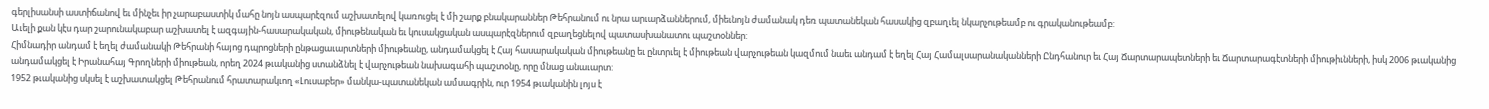գերլիսանսի աստիճանով եւ մինչեւ իր չարաբաստիկ մահը նոյն ասպարէզում աշխատելով կառուցել է մի շարք բնակարաններ Թեհրանում ու նրա արւարձաններում, միեւնոյն ժամանակ դեռ պատանեկան հասակից զբաղւել նկարչութեամբ ու գրականութեամբ:
Աւելի քան կէս դար շարունակաբար աշխատել է ազգային-հասարակական, միութենական եւ կուսակցական ասպարէզներում զբաղեցնելով պատասխանատու պաշտօններ:
Հիմնադիր անդամ է եղել ժամանակի Թեհրանի հայոց դպրոցների ընթացաւարտների միութեանը, անդամակցել է Հայ հասարակական միութեանը եւ ընտրւել է միութեան վարչութեան կազմում նաեւ անդամ է եղել Հայ Համալսարանականների Ընդհանուր եւ Հայ Ճարտարապետների եւ Ճարտարագէտների միութիւնների, իսկ 2006 թւականից անդամակցել է Իրանահայ Գրողների միութեան, որեղ 2024 թւականից ստանձնել է վարչութեան նախագահի պաշտօնը, որը մնաց անաւարտ:
1952 թւականից սկսել է աշխատակցել Թեհրանում հրատարակւող «Լուսաբեր» մանկա-պատանեկան ամսագրին, ուր 1954 թւականին լոյս է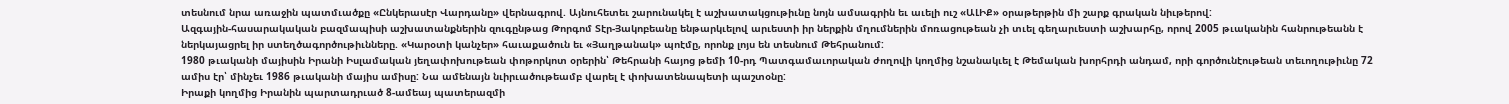տեսնում նրա առաջին պատմւածքը «Ընկերասէր Վարդանը» վերնագրով. Այնուհետեւ շարունակել է աշխատակցութիւնը նոյն ամսագրին եւ աւելի ուշ «ԱԼԻՔ» օրաթերթին մի շարք գրական նիւթերով:
Ազգային-հասարակական բազմապիսի աշխատանքներին զուգընթաց Թորգոմ Տէր-Յակոբեանը ենթարկւելով արւեստի իր ներքին մղումներին մոռացութեան չի տւել գեղարւեստի աշխարհը, որով 2005 թւականին հանրութեանն է ներկայացրել իր ստեղծագործութիւնները. «Կարօտի կանչեր» հաւաքածուն եւ «Յաղթանակ» պոէմը, որոնք լոյս են տեսնում Թեհրանում:
1980 թւականի մայիսին Իրանի Իսլամական յեղափոխութեան փոթորկոտ օրերին՝ Թեհրանի հայոց թեմի 10-րդ Պատգամաւորական ժողովի կողմից նշանակւել է Թեմական խորհրդի անդամ, որի գործունէութեան տեւողութիւնը 72 ամիս էր՝ մինչեւ 1986 թւականի մայիս ամիսը: Նա ամենայն նւիրւածութեամբ վարել է փոխատենապետի պաշտօնը:
Իրաքի կողմից Իրանին պարտադրւած 8-ամեայ պատերազմի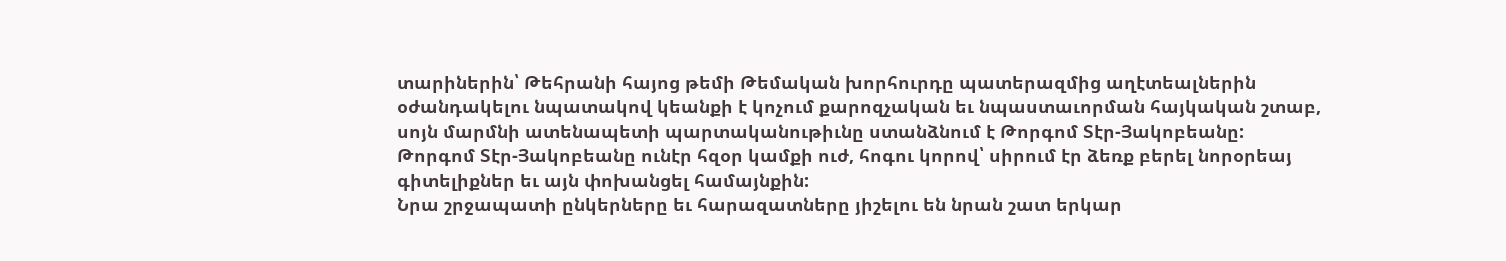տարիներին՝ Թեհրանի հայոց թեմի Թեմական խորհուրդը պատերազմից աղէտեալներին օժանդակելու նպատակով կեանքի է կոչում քարոզչական եւ նպաստաւորման հայկական շտաբ, սոյն մարմնի ատենապետի պարտականութիւնը ստանձնում է Թորգոմ Տէր-Յակոբեանը:
Թորգոմ Տէր-Յակոբեանը ունէր հզօր կամքի ուժ, հոգու կորով՝ սիրում էր ձեռք բերել նորօրեայ գիտելիքներ եւ այն փոխանցել համայնքին:
Նրա շրջապատի ընկերները եւ հարազատները յիշելու են նրան շատ երկար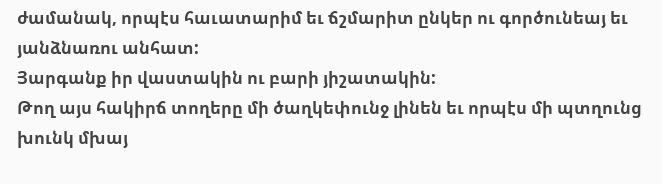ժամանակ, որպէս հաւատարիմ եւ ճշմարիտ ընկեր ու գործունեայ եւ յանձնառու անհատ:
Յարգանք իր վաստակին ու բարի յիշատակին:
Թող այս հակիրճ տողերը մի ծաղկեփունջ լինեն եւ որպէս մի պտղունց խունկ մխայ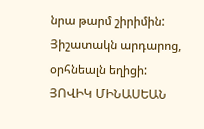նրա թարմ շիրիմին:
Յիշատակն արդարոց, օրհնեալն եղիցի:
ՅՈՎԻԿ ՄԻՆԱՍԵԱՆ